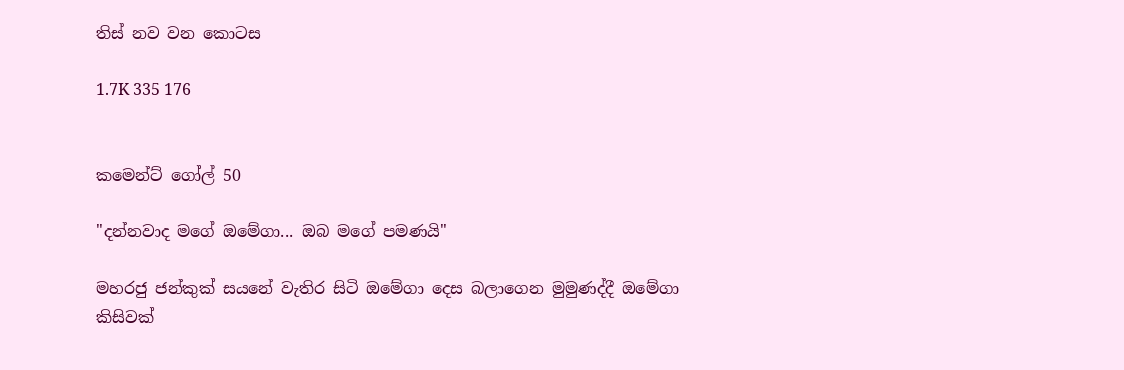තිස් නව වන කොටස

1.7K 335 176


කමෙන්ට් ගෝල් 50

"දන්නවාද මගේ ඔමේගා... ඔබ මගේ පමණයි"

මහරජු ජන්කුක් සයනේ වැතිර සිටි ඔමේගා දෙස බලාගෙන මුමුණද්දී ඔමේගා කිසිවක්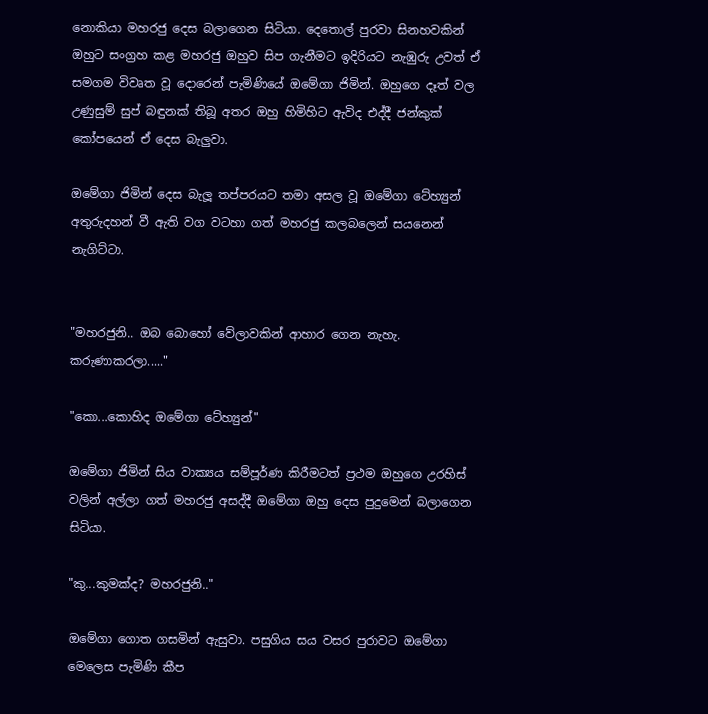නොකියා මහරජු දෙස බලාගෙන සිටියා. දෙතොල් පුරවා සිනහවකින් ඔහුට සංග්‍රහ කළ මහරජු ඔහුව සිප ගැනීමට ඉදිරියට නැඹුරු උවත් ඒ සමගම විවෘත වූ දොරෙන් පැමිණියේ ඔමේගා ජිමින්. ඔහුගෙ දෑත් වල උණුසුම් සුප් බඳුනක් තිබූ අතර ඔහු හිමිහිට ඇවිද එද්දී ජන්කුක් කෝපයෙන් ඒ දෙස බැලුවා.

ඔමේගා ජිමින් දෙස බැලූ තප්පරයට තමා අසල වූ ඔමේගා ටේහ්‍යුන් අතුරුදහන් වී ඇති වග වටහා ගත් මහරජු කලබලෙන් සයනෙන් නැගිට්ටා.


"මහරජුනි.. ඔබ බොහෝ වේලාවකින් ආහාර ගෙන නැහැ. කරුණාකරලා....."

"කො...කොහිද ඔමේගා ටේහ්‍යුන්"

ඔමේගා ජිමින් සිය වාක්‍යය සම්පූර්ණ කිරීමටත් ප්‍රථම ඔහුගෙ උරහිස් වලින් අල්ලා ගත් මහරජු අසද්දී ඔමේගා ඔහු දෙස පුදුමෙන් බලාගෙන සිටියා.

"කු...කුමක්ද? මහරජුනි.."

ඔමේගා ගොත ගසමින් ඇසුවා. පසුගිය සය වසර පුරාවට ඔමේගා මෙලෙස පැමිණි කීප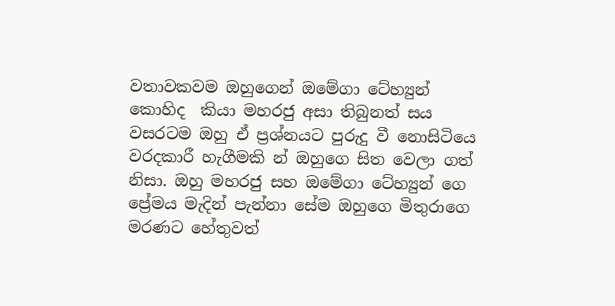වතාවකවම ඔහුගෙන් ඔමේගා ටේහ්‍යුන් කොහිද  කියා මහරජු අසා තිබුනත් සය වසරටම ඔහු ඒ ප්‍රශ්නයට පුරුදු වී නොසිටියෙ වරදකාරී හැගීමකි න් ඔහුගෙ සිත වෙලා ගත් නිසා. ඔහු මහරජු සහ ඔමේගා ටේහ්‍යුන් ගෙ ප්‍රේමය මැදින් පැන්නා සේම ඔහුගෙ මිතුරාගෙ මරණට හේතුවත්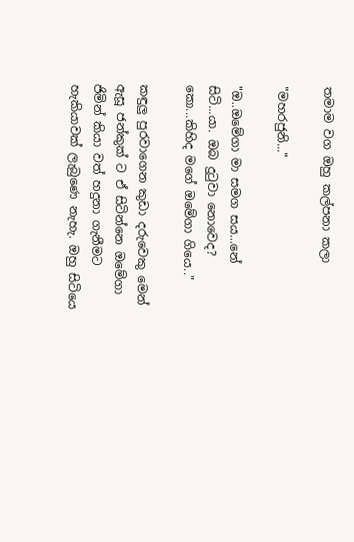තමාම වග ඔහු කල්පනා කලා

"මහරජුනි..."

"ඔ..ඔමේගා මා සමග සය...නේ සිටි...යා. ඔබ දුටුවා නොවෙද? කො...කිහිද මගේ ඔමේගා ගියෙ.."

කඳුලු පුරවාගෙන කුඩා දරුවෙකු මෙන් ඇසූ ජන්කුක් ට ඒ සිටින්නෙ ඔමේගා ජිමින් කියා වත් හදුනා ගැනීමට හැකියාවක් ලැබුණෙ නැහැ. ඔහු සිටියෙ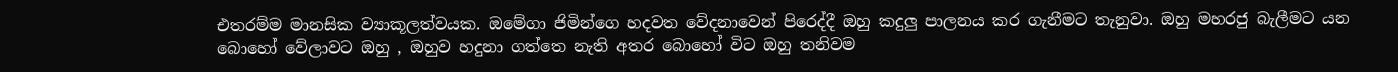එතරම්ම මානසික ව්‍යාකූලත්වයක. ඔමේගා ජිමින්ගෙ හදවත වේදනාවෙන් පිරෙද්දී ඔහු කදුලු පාලනය කර ගැනීමට තැනුවා. ඔහු මහරජු බැලීමට යන බොහෝ වේලාවට ඔහු , ඔහුව හදුනා ගත්තෙ නැති අතර බොහෝ විට ඔහු තනිවම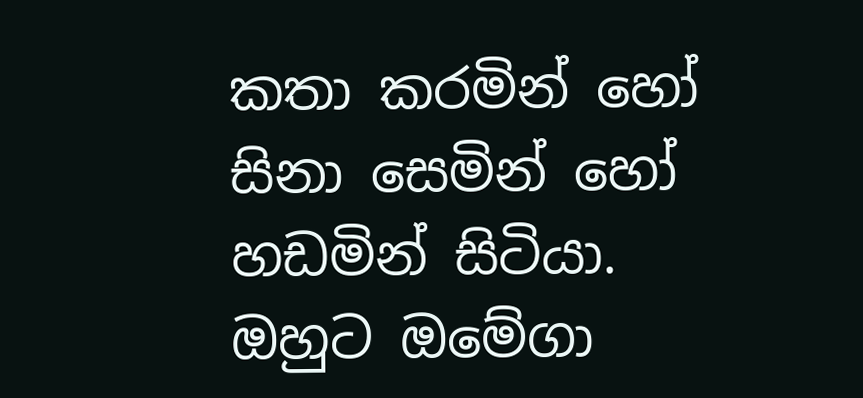කතා කරමින් හෝ සිනා සෙමින් හෝ හඩමින් සිටියා. ඔහුට ඔමේගා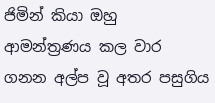ජිමින් කියා ඔහු ආමන්ත්‍රණය කල වාර ගනන අල්ප වූ අතර පසුගිය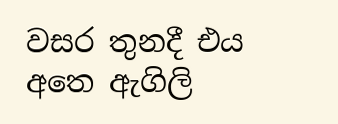වසර තුනදී එය අතෙ ඇගිලි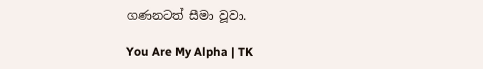ගණනටත් සීමා වූවා.

You Are My Alpha | TK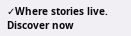✓Where stories live. Discover now